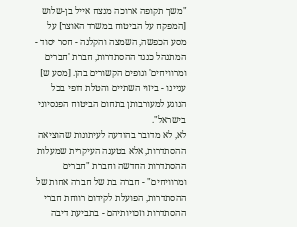"משך תקופה ארוכה מנצח אייל בן-שלוש [המפקח על הביטוח במשרד האוצר] על מסע הכפשה, השמצה והקלנה - חסר יסוד - המתנהל כנגד ההסתדרות, חברת 'חברים ומרוויחים' וגופים הקשורים בהן. [מסע ש] עניינו - ביזוי השתיים והטלת דופי בכל הנוגע למעורבותן בתחום הביטוח הפנסיוני בישראל".
לא, לא מדובר בהודעה לעיתונות שהוציאה ההסתדרות, אלא בטענה העיקרית שמעלות ההסתדרות החדשה וחברת "חברים ומרוויחים" - חברה בת של חברה אחות של ההסתדרות, הפועלת לקידום רווחת חברי ההסתדרות וזכויותיהם - בתביעת דיבה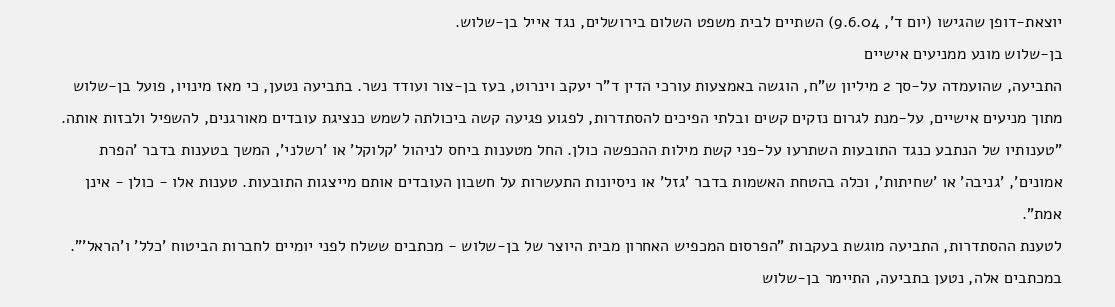יוצאת-דופן שהגישו (יום ד', 9.6.04) השתיים לבית משפט השלום בירושלים, נגד אייל בן-שלוש.
בן-שלוש מונע ממניעים אישיים
התביעה, שהועמדה על-סך 2 מיליון ש"ח, הוגשה באמצעות עורכי הדין ד"ר יעקב וינרוט, בעז בן-צור ועודד נשר. בתביעה נטען, כי מאז מינויו, פועל בן-שלוש מתוך מניעים אישיים, על-מנת לגרום נזקים קשים ובלתי הפיכים להסתדרות, לפגוע פגיעה קשה ביכולתה לשמש כנציגת עובדים מאורגנים, להשפיל ולבזות אותה.
"טענותיו של הנתבע כנגד התובעות השתרעו על-פני קשת מילות ההכפשה כולן. החל מטענות ביחס לניהול 'קלוקל' או 'רשלני', המשך בטענות בדבר 'הפרת אמונים', 'גניבה' או 'שחיתות', וכלה בהטחת האשמות בדבר 'גזל' או ניסיונות התעשרות על חשבון העובדים אותם מייצגות התובעות. טענות אלו - כולן - אינן אמת".
לטענת ההסתדרות, התביעה מוגשת בעקבות "הפרסום המכפיש האחרון מבית היוצר של בן-שלוש - מכתבים ששלח לפני יומיים לחברות הביטוח 'כלל' ו'הראל'". במכתבים אלה, נטען בתביעה, התיימר בן-שלוש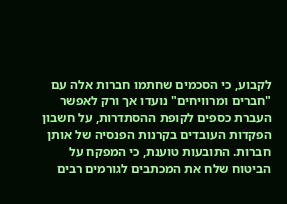לקבוע, כי הסכמים שחתמו חברות אלה עם "חברים ומרוויחים" נועדו אך ורק לאפשר העברת כספים לקופת ההסתדרות, על חשבון הפקדות העובדים בקרנות הפנסיה של אותן חברות. התובעות טוענת, כי המפקח על הביטוח שלח את המכתבים לגורמים רבים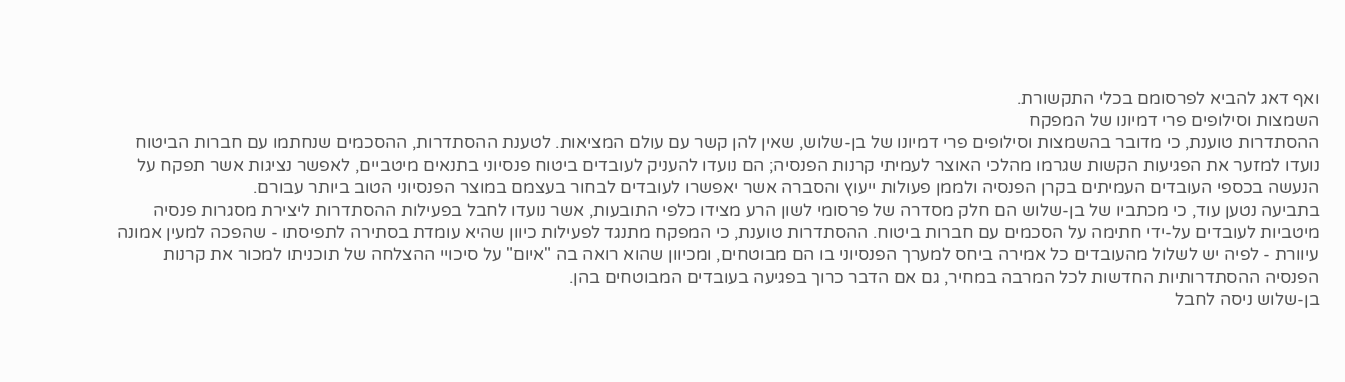ואף דאג להביא לפרסומם בכלי התקשורת.
השמצות וסילופים פרי דמיונו של המפקח
ההסתדרות טוענת, כי מדובר בהשמצות וסילופים פרי דמיונו של בן-שלוש, שאין להן קשר עם עולם המציאות. לטענת ההסתדרות, ההסכמים שנחתמו עם חברות הביטוח נועדו למזער את הפגיעות הקשות שגרמו מהלכי האוצר לעמיתי קרנות הפנסיה; הם נועדו להעניק לעובדים ביטוח פנסיוני בתנאים מיטביים, לאפשר נציגות אשר תפקח על הנעשה בכספי העובדים העמיתים בקרן הפנסיה ולממן פעולות ייעוץ והסברה אשר יאפשרו לעובדים לבחור בעצמם במוצר הפנסיוני הטוב ביותר עבורם.
בתביעה נטען עוד, כי מכתביו של בן-שלוש הם חלק מסדרה של פרסומי לשון הרע מצידו כלפי התובעות, אשר נועדו לחבל בפעילות ההסתדרות ליצירת מסגרות פנסיה מיטביות לעובדים על-ידי חתימה על הסכמים עם חברות ביטוח. ההסתדרות טוענת, כי המפקח מתנגד לפעילות כיוון שהיא עומדת בסתירה לתפיסתו - שהפכה למעין אמונה עיוורת - לפיה יש לשלול מהעובדים כל אמירה ביחס למערך הפנסיוני בו הם מבוטחים, ומכיוון שהוא רואה בה "איום" על סיכויי ההצלחה של תוכניתו למכור את קרנות הפנסיה ההסתדרותיות החדשות לכל המרבה במחיר, גם אם הדבר כרוך בפגיעה בעובדים המבוטחים בהן.
בן-שלוש ניסה לחבל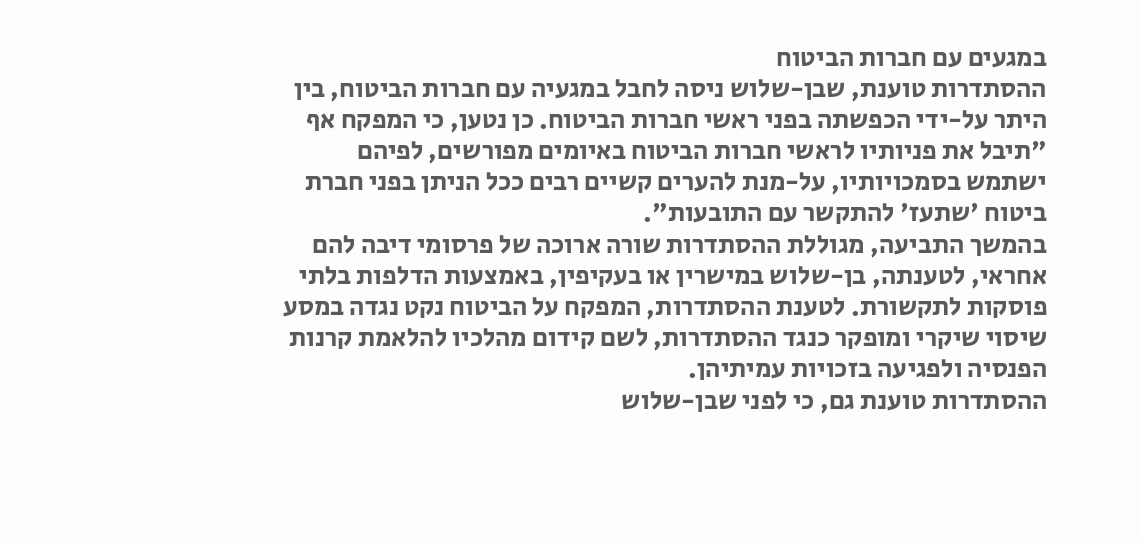במגעים עם חברות הביטוח
ההסתדרות טוענת, שבן-שלוש ניסה לחבל במגעיה עם חברות הביטוח, בין היתר על-ידי הכפשתה בפני ראשי חברות הביטוח. כן נטען, כי המפקח אף "תיבל את פניותיו לראשי חברות הביטוח באיומים מפורשים, לפיהם ישתמש בסמכויותיו, על-מנת להערים קשיים רבים ככל הניתן בפני חברת ביטוח 'שתעז' להתקשר עם התובעות".
בהמשך התביעה, מגוללת ההסתדרות שורה ארוכה של פרסומי דיבה להם אחראי, לטענתה, בן-שלוש במישרין או בעקיפין, באמצעות הדלפות בלתי פוסקות לתקשורת. לטענת ההסתדרות, המפקח על הביטוח נקט נגדה במסע שיסוי שיקרי ומופקר כנגד ההסתדרות, לשם קידום מהלכיו להלאמת קרנות הפנסיה ולפגיעה בזכויות עמיתיהן.
ההסתדרות טוענת גם, כי לפני שבן-שלוש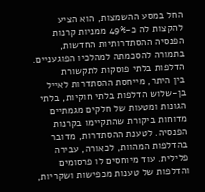החל במסע ההשמצות, הוא הציע להקצות לה כ-49% ממניות קרנות הפנסיה ההסתדרותיות החדשות, בתמורה להסכמתה למהלכיו הפוגעניים.
הדלפות בלתי פוסקות לתקשורת
בין היתר, מייחסת ההסתדרות לאייל בן-שלוש הדלפות בלתי חוקיות, בלתי הגונות ומטעות של חלקים מגמתיים מדוחות ביקורת שהתקיימו בקרנות הפנסיה. לטענת ההסתדרות, מדובר בהדלפות המהוות, לכאורה, עבירה פלילית. עוד מיוחסים לו פרסומים והדלפות של טענות מכפישות ושקריות,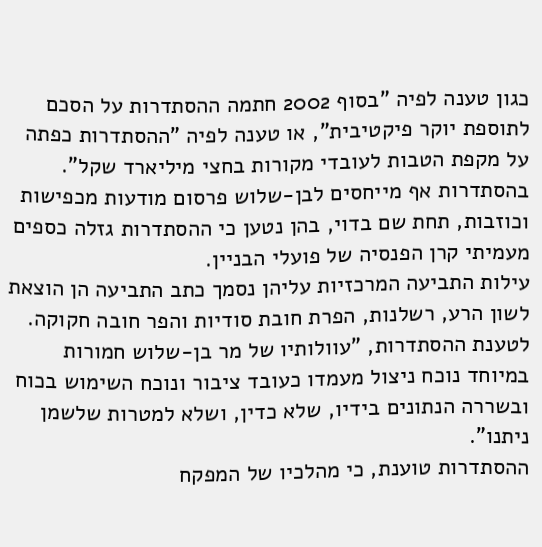כגון טענה לפיה "בסוף 2002 חתמה ההסתדרות על הסכם לתוספת יוקר פיקטיבית", או טענה לפיה "ההסתדרות כפתה על מקפת הטבות לעובדי מקורות בחצי מיליארד שקל".
בהסתדרות אף מייחסים לבן-שלוש פרסום מודעות מכפישות וכוזבות, תחת שם בדוי, בהן נטען כי ההסתדרות גזלה כספים מעמיתי קרן הפנסיה של פועלי הבניין.
עילות התביעה המרכזיות עליהן נסמך כתב התביעה הן הוצאת לשון הרע, רשלנות, הפרת חובת סודיות והפר חובה חקוקה. לטענת ההסתדרות, "עוולותיו של מר בן-שלוש חמורות במיוחד נוכח ניצול מעמדו כעובד ציבור ונוכח השימוש בכוח ובשררה הנתונים בידיו, שלא כדין, ושלא למטרות שלשמן ניתנו".
ההסתדרות טוענת, כי מהלכיו של המפקח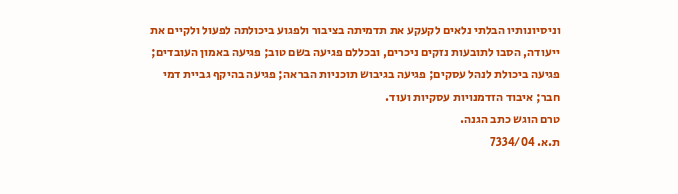וניסיונותיו הבלתי נלאים לקעקע את תדמיתה בציבור ולפגוע ביכולתה לפעול ולקיים את ייעודה, הסבו לתובעות נזקים ניכרים, ובכללם פגיעה בשם טוב; פגיעה באמון העובדים; פגיעה ביכולת לנהל עסקים; פגיעה בגיבוש תוכניות הבראה; פגיעה בהיקף גביית דמי חבר; איבוד הזדמנויות עסקיות ועוד.
טרם הוגש כתב הגנה.
ת.א. 7334/04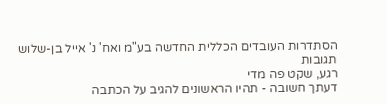הסתדרות העובדים הכללית החדשה בע"מ ואח' נ' אייל בן-שלוש
תגובות
רגע, שקט פה מדי
דעתך חשובה - תהיו הראשונים להגיב על הכתבה